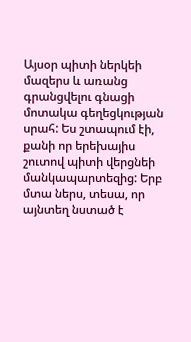Այսօր պիտի ներկեի մազերս և առանց գրանցվելու գնացի մոտակա գեղեցկության սրահ: Ես շտապում էի, քանի որ երեխայիս շուտով պիտի վերցնեի մանկապարտեզից: Երբ մտա ներս, տեսա, որ այնտեղ նստած է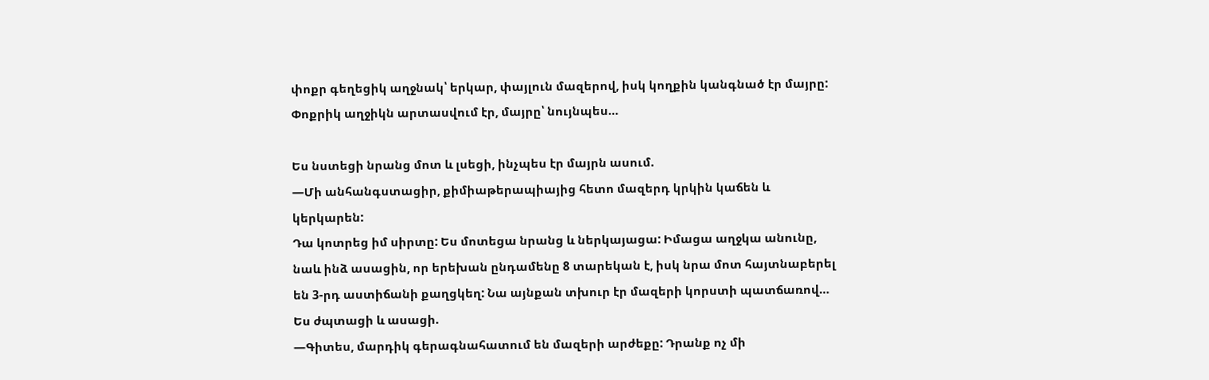փոքր գեղեցիկ աղջնակ՝ երկար, փայլուն մազերով, իսկ կողքին կանգնած էր մայրը: Փոքրիկ աղջիկն արտասվում էր, մայրը՝ նույնպես…

Ես նստեցի նրանց մոտ և լսեցի, ինչպես էր մայրն ասում.
—Մի անհանգստացիր, քիմիաթերապիայից հետո մազերդ կրկին կաճեն և կերկարեն:
Դա կոտրեց իմ սիրտը: Ես մոտեցա նրանց և ներկայացա: Իմացա աղջկա անունը, նաև ինձ ասացին, որ երեխան ընդամենը 8 տարեկան է, իսկ նրա մոտ հայտնաբերել են 3-րդ աստիճանի քաղցկեղ: Նա այնքան տխուր էր մազերի կորստի պատճառով…
Ես ժպտացի և ասացի.
—Գիտես, մարդիկ գերագնահատում են մազերի արժեքը: Դրանք ոչ մի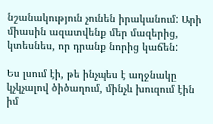նշանակություն չունեն իրականում: Արի միասին ազատվենք մեր մազերից, կտեսնես, որ դրանք նորից կաճեն:

Ես լսում էի, թե ինչպես է աղջնակը կչկչալով ծիծաղում, մինչև խուզում էին իմ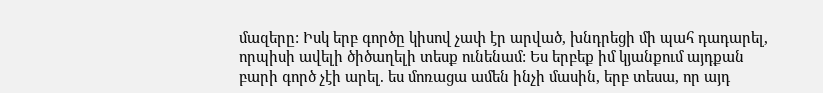մազերը: Իսկ երբ գործը կիսով չափ էր արված, խնդրեցի մի պահ դադարել, որպիսի ավելի ծիծաղելի տեսք ունենամ: Ես երբեք իմ կյանքում այդքան բարի գործ չէի արել. ես մոռացա ամեն ինչի մասին, երբ տեսա, որ այդ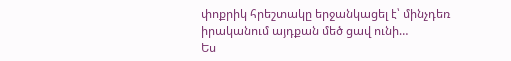փոքրիկ հրեշտակը երջանկացել է՝ մինչդեռ իրականում այդքան մեծ ցավ ունի…
Ես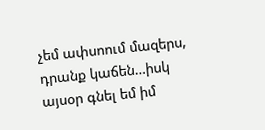չեմ ափսոում մազերս, դրանք կաճեն…իսկ այսօր գնել եմ իմ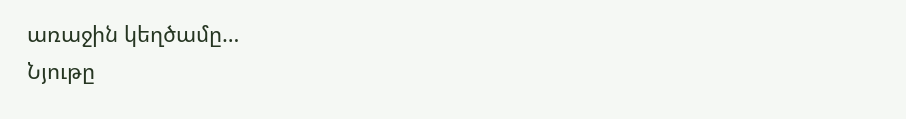առաջին կեղծամը…
Նյութը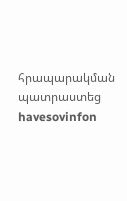հրապարակման պատրաստեց havesovinfon